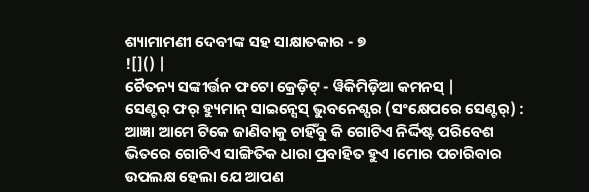ଶ୍ୟାମାମଣୀ ଦେବୀଙ୍କ ସହ ସାକ୍ଷାତକାର - ୭
![]() |
ଚୈତନ୍ୟ ସଙ୍କୀର୍ତ୍ତନ ଫଟୋ କ୍ରେଡ଼ିଟ୍ - ୱିକିମିଡ଼ିଆ କମନସ୍ |
ସେଣ୍ଟର୍ ଫର୍ ହ୍ୟୁମାନ୍ ସାଇନ୍ସେସ୍ ଭୁବନେଶ୍ପର (ସଂକ୍ଷେପରେ ସେଣ୍ଟର୍) : ଆଜ୍ଞା ଆମେ ଟିକେ ଜାଣିବାକୁ ଚାହିଁବୁ କି ଗୋଟିଏ ନିର୍ଦ୍ଦିଷ୍ଟ ପରିବେଶ ଭିତରେ ଗୋଟିଏ ସାଙ୍ଗିତିକ ଧାରା ପ୍ରବାହିତ ହୁଏ ।ମୋର ପଚାରିବାର ଉପଲକ୍ଷ ହେଲା ଯେ ଆପଣ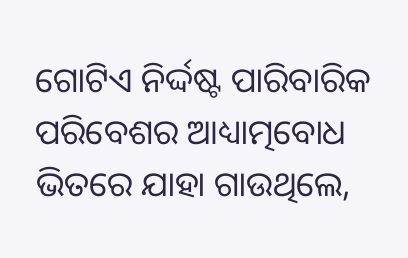ଗୋଟିଏ ନିର୍ଦ୍ଦଷ୍ଟ ପାରିବାରିକ ପରିବେଶର ଆଧ୍ୟାତ୍ମବୋଧ ଭିତରେ ଯାହା ଗାଉଥିଲେ,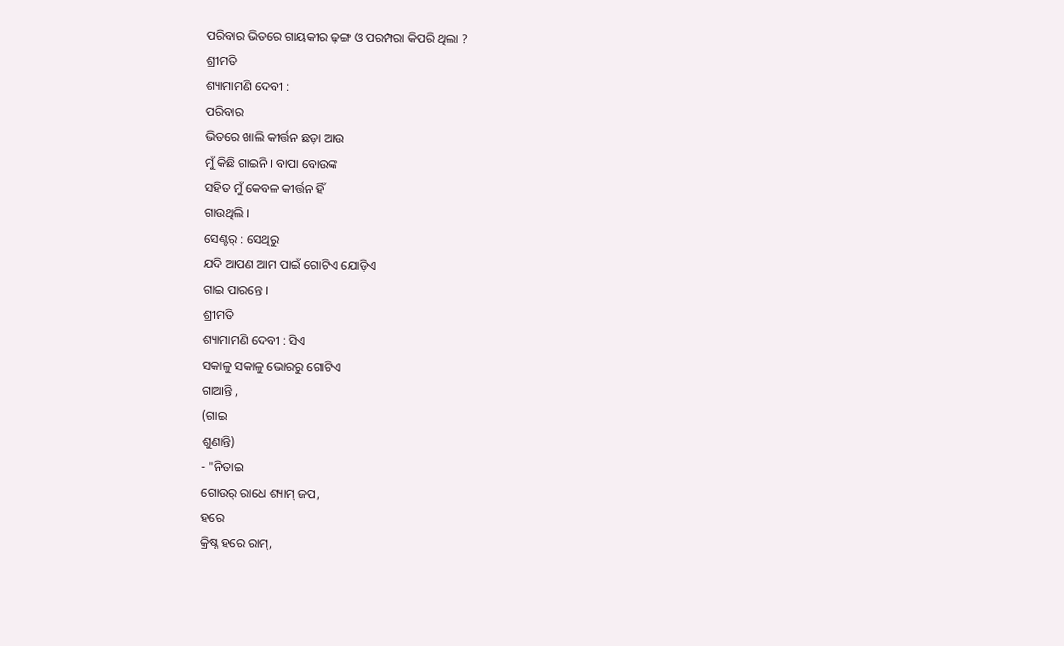ପରିବାର ଭିତରେ ଗାୟକୀର ଢ଼ଙ୍ଗ ଓ ପରମ୍ପରା କିପରି ଥିଲା ?
ଶ୍ରୀମତି
ଶ୍ୟାମାମଣି ଦେବୀ :
ପରିବାର
ଭିତରେ ଖାଲି କୀର୍ତ୍ତନ ଛଡ଼ା ଆଉ
ମୁଁ କିଛି ଗାଇନି । ବାପା ବୋଉଙ୍କ
ସହିତ ମୁଁ କେବଳ କୀର୍ତ୍ତନ ହିଁ
ଗାଉଥିଲି ।
ସେଣ୍ଟର୍ : ସେଥିରୁ
ଯଦି ଆପଣ ଆମ ପାଇଁ ଗୋଟିଏ ଯୋଡ଼ିଏ
ଗାଇ ପାରନ୍ତେ ।
ଶ୍ରୀମତି
ଶ୍ୟାମାମଣି ଦେବୀ : ସିଏ
ସକାଳୁ ସକାଳୁ ଭୋରରୁ ଗୋଟିଏ
ଗାଆନ୍ତି ,
(ଗାଇ
ଶୁଣାନ୍ତି)
- "ନିତାଇ
ଗୋଉର୍ ରାଧେ ଶ୍ୟାମ୍ ଜପ,
ହରେ
କ୍ରିଷ୍ନ ହରେ ରାମ୍,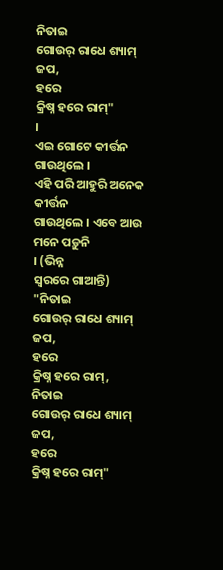ନିତାଇ
ଗୋଉର୍ ରାଧେ ଶ୍ୟାମ୍ ଜପ,
ହରେ
କ୍ରିଷ୍ନ ହରେ ରାମ୍"
।
ଏଇ ଗୋଟେ କୀର୍ତ୍ତନ ଗାଉଥିଲେ ।
ଏହି ପରି ଆହୁରି ଅନେକ କୀର୍ତ୍ତନ
ଗାଉଥିଲେ । ଏବେ ଆଉ ମନେ ପଡ଼ୁନି
। (ଭିନ୍ନ
ସ୍ୱରରେ ଗାଆନ୍ତି)
"ନିତାଇ
ଗୋଉର୍ ରାଧେ ଶ୍ୟାମ୍ ଜପ,
ହରେ
କ୍ରିଷ୍ନ ହରେ ରାମ୍,
ନିତାଇ
ଗୋଉର୍ ରାଧେ ଶ୍ୟାମ୍ ଜପ,
ହରେ
କ୍ରିଷ୍ନ ହରେ ରାମ୍"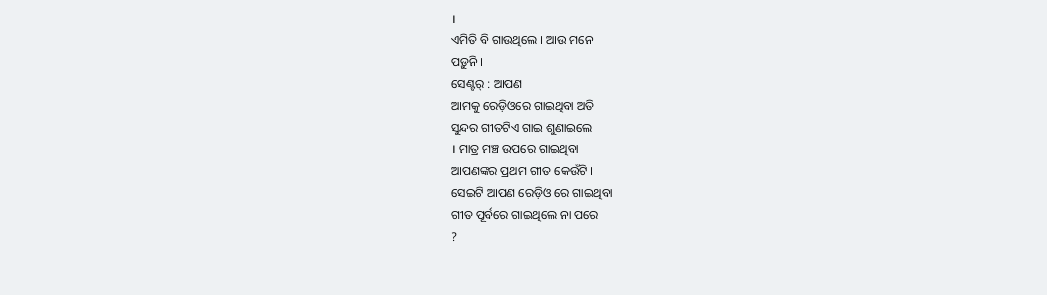।
ଏମିତି ବି ଗାଉଥିଲେ । ଆଉ ମନେ
ପଡ଼ୁନି ।
ସେଣ୍ଟର୍ : ଆପଣ
ଆମକୁ ରେଡ଼ିଓରେ ଗାଇଥିବା ଅତି
ସୁନ୍ଦର ଗୀତଟିଏ ଗାଇ ଶୁଣାଇଲେ
। ମାତ୍ର ମଞ୍ଚ ଉପରେ ଗାଇଥିବା
ଆପଣଙ୍କର ପ୍ରଥମ ଗୀତ କେଉଁଟି ।
ସେଇଟି ଆପଣ ରେଡ଼ିଓ ରେ ଗାଇଥିବା
ଗୀତ ପୂର୍ବରେ ଗାଇଥିଲେ ନା ପରେ
?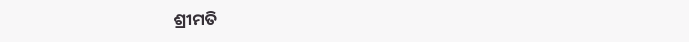ଶ୍ରୀମତି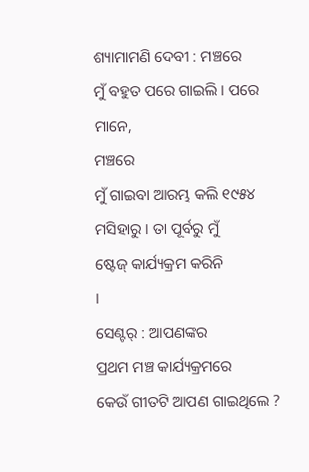ଶ୍ୟାମାମଣି ଦେବୀ : ମଞ୍ଚରେ
ମୁଁ ବହୁତ ପରେ ଗାଇଲି । ପରେ ମାନେ,
ମଞ୍ଚରେ
ମୁଁ ଗାଇବା ଆରମ୍ଭ କଲି ୧୯୫୪
ମସିହାରୁ । ତା ପୂର୍ବରୁ ମୁଁ
ଷ୍ଟେଜ୍ କାର୍ଯ୍ୟକ୍ରମ କରିନି
।
ସେଣ୍ଟର୍ : ଆପଣଙ୍କର
ପ୍ରଥମ ମଞ୍ଚ କାର୍ଯ୍ୟକ୍ରମରେ
କେଉଁ ଗୀତଟି ଆପଣ ଗାଇଥିଲେ ?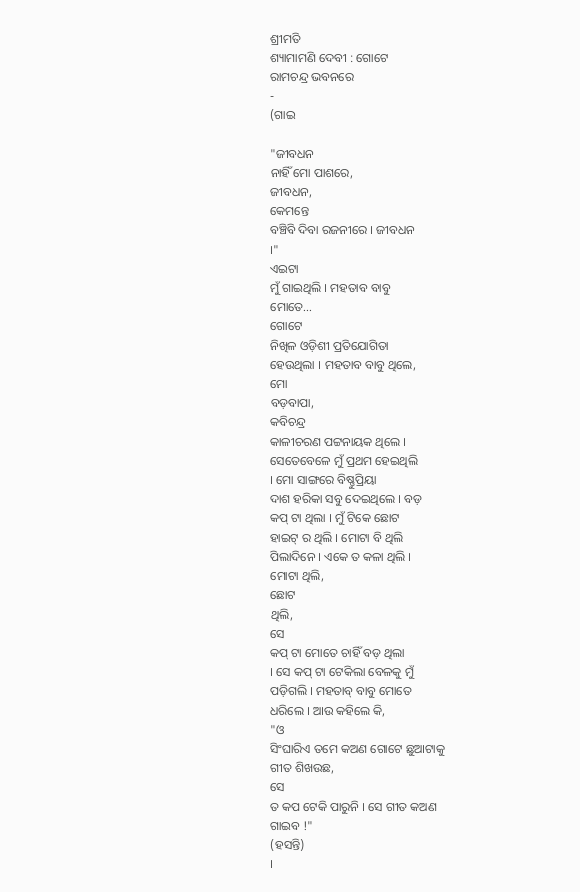ଶ୍ରୀମତି
ଶ୍ୟାମାମଣି ଦେବୀ : ଗୋଟେ
ରାମଚନ୍ଦ୍ର ଭବନରେ
-
(ଗାଇ

"ଜୀବଧନ
ନାହିଁ ମୋ ପାଶରେ,
ଜୀବଧନ,
କେମନ୍ତେ
ବଞ୍ଚିବି ଦିବା ରଜନୀରେ । ଜୀବଧନ
।"
ଏଇଟା
ମୁଁ ଗାଇଥିଲି । ମହତାବ ବାବୁ
ମୋତେ...
ଗୋଟେ
ନିଖିଳ ଓଡ଼ିଶୀ ପ୍ରତିଯୋଗିତା
ହେଉଥିଲା । ମହତାବ ବାବୁ ଥିଲେ,
ମୋ
ବଡ଼ବାପା,
କବିଚନ୍ଦ୍ର
କାଳୀଚରଣ ପଟ୍ଟନାୟକ ଥିଲେ ।
ସେତେବେଳେ ମୁଁ ପ୍ରଥମ ହେଇଥିଲି
। ମୋ ସାଙ୍ଗରେ ବିଷ୍ଣୁପ୍ରିୟା
ଦାଶ ହରିକା ସବୁ ଦେଇଥିଲେ । ବଡ଼
କପ୍ ଟା ଥିଲା । ମୁଁ ଟିକେ ଛୋଟ
ହାଇଟ୍ ର ଥିଲି । ମୋଟା ବି ଥିଲି
ପିଲାଦିନେ । ଏକେ ତ କଳା ଥିଲି ।
ମୋଟା ଥିଲି,
ଛୋଟ
ଥିଲି,
ସେ
କପ୍ ଟା ମୋତେ ଚାହିଁ ବଡ଼ ଥିଲା
। ସେ କପ୍ ଟା ଟେକିଲା ବେଳକୁ ମୁଁ
ପଡ଼ିଗଲି । ମହତାବ୍ ବାବୁ ମୋତେ
ଧରିଲେ । ଆଉ କହିଲେ କି,
"ଓ
ସିଂଘାରିଏ ତମେ କଅଣ ଗୋଟେ ଛୁଆଟାକୁ
ଗୀତ ଶିଖଉଛ,
ସେ
ତ କପ ଟେକି ପାରୁନି । ସେ ଗୀତ କଅଣ
ଗାଇବ !"
(ହସନ୍ତି)
।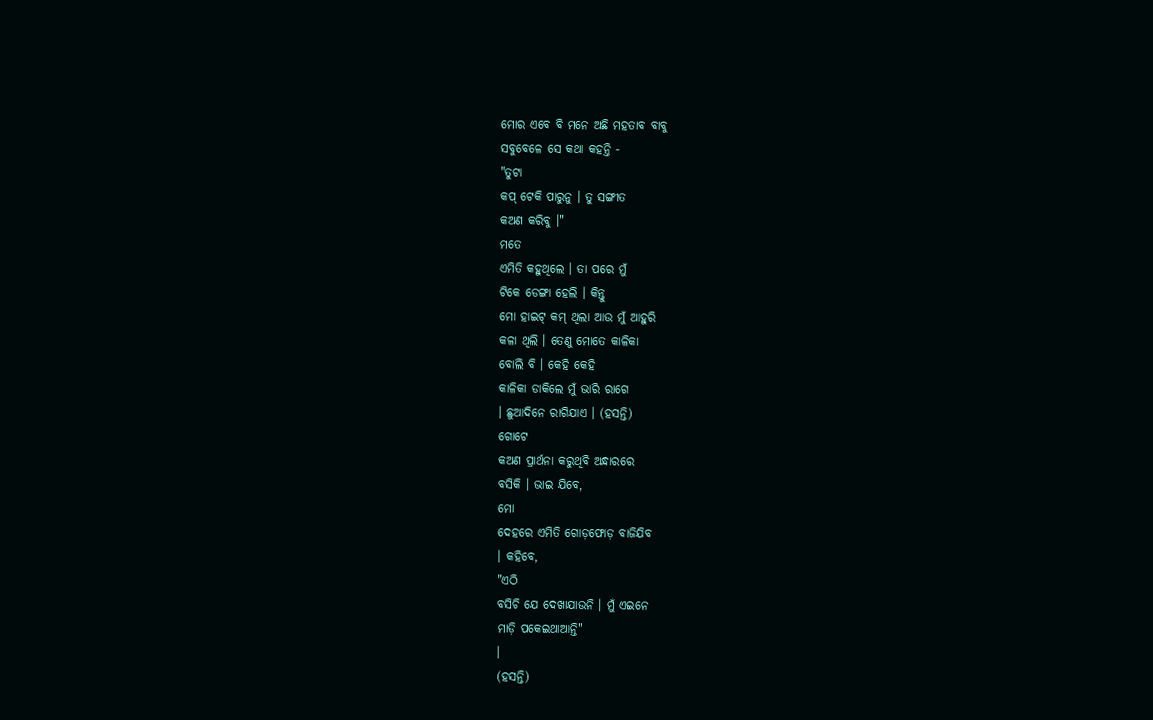ମୋର ଏବେ ବି ମନେ ଅଛି ମହତାବ ବାବୁ
ସବୁବେଳେ ସେ କଥା କହନ୍ତି -
"ତୁଟା
କପ୍ ଟେକି ପାରୁନୁ । ତୁ ସଙ୍ଗୀତ
କଅଣ କରିବୁ ।"
ମତେ
ଏମିତି କହୁଥିଲେ । ତା ପରେ ମୁଁ
ଟିକେ ଡେଙ୍ଗା ହେଲି । କିନ୍ତୁ
ମୋ ହାଇଟ୍ କମ୍ ଥିଲା ଆଉ ମୁଁ ଆହୁରି
କଳା ଥିଲି । ତେଣୁ ମୋତେ କାଳିକା
ବୋଲି ବି । କେହି କେହି
କାଳିକା ଡାକିଲେ ମୁଁ ଭାରି ରାଗେ
। ଛୁଆଦିନେ ରାଗିଯାଏ । (ହସନ୍ତି)
ଗୋଟେ
କଅଣ ପ୍ରାର୍ଥନା କରୁଥିବି ଅନ୍ଧାରରେ
ବସିକି । ଭାଇ ଯିବେ,
ମୋ
ଦେହରେ ଏମିତି ଗୋଡ଼ଫୋଡ଼ ବାଜିଯିବ
। କହିବେ,
"ଏଠି
ବସିଚି ଯେ ଦେଖାଯାଉନି । ମୁଁ ଏଇନେ
ମାଡ଼ି ପକେଇଥାଆନ୍ତି"
।
(ହସନ୍ତି)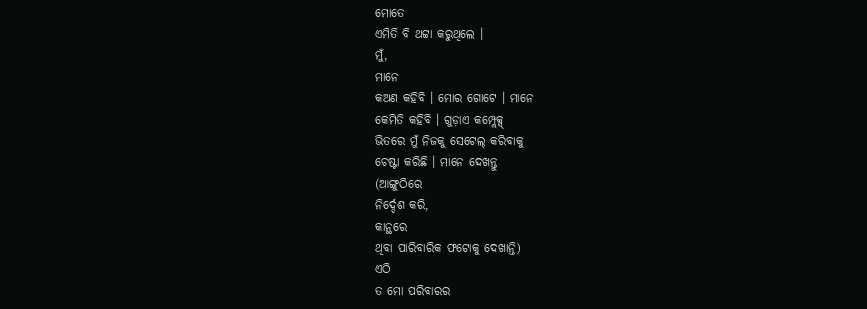ମୋତେ
ଏମିତି ବି ଥଟ୍ଟା କରୁଥିଲେ ।
ମୁଁ,
ମାନେ
କଅଣ କହିବି । ମୋର ଗୋଟେ । ମାନେ
କେମିତି କହିବି । ଗୁଡ଼ାଏ କମ୍ପ୍ଲେକ୍ସ୍
ଭିତରେ ମୁଁ ନିଜକୁ ସେଟେଲ୍ କରିବାକୁ
ଚେଷ୍ଟା କରିଛି । ମାନେ ଦେଖନ୍ତୁ
(ଆଙ୍ଗୁଠିରେ
ନିର୍ଦ୍ଦେଶ କରି,
କାନ୍ଥରେ
ଥିବା ପାରିବାରିକ ଫଟୋକୁ ଦେଖାନ୍ତି)
ଏଠି
ତ ମୋ ପରିବାରର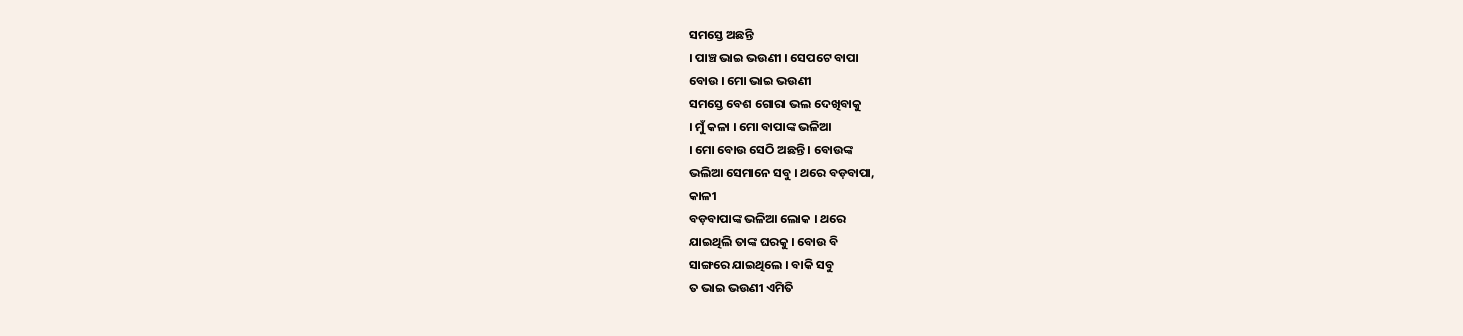ସମସ୍ତେ ଅଛନ୍ତି
। ପାଞ୍ଚ ଭାଇ ଭଉଣୀ । ସେପଟେ ବାପା
ବୋଉ । ମୋ ଭାଇ ଭଉଣୀ
ସମସ୍ତେ ବେଶ ଗୋରା ଭଲ ଦେଖିବାକୁ
। ମୁଁ କଳା । ମୋ ବାପାଙ୍କ ଭଳିଆ
। ମୋ ବୋଉ ସେଠି ଅଛନ୍ତି । ବୋଉଙ୍କ
ଭଲିଆ ସେମାନେ ସବୁ । ଥରେ ବଡ଼ବାପା,
କାଳୀ
ବଡ଼ବାପାଙ୍କ ଭଳିଆ ଲୋକ । ଥରେ
ଯାଇଥିଲି ତାଙ୍କ ଘରକୁ । ବୋଉ ବି
ସାଙ୍ଗରେ ଯାଇଥିଲେ । ବାକି ସବୁ
ତ ଭାଇ ଭଉଣୀ ଏମିତି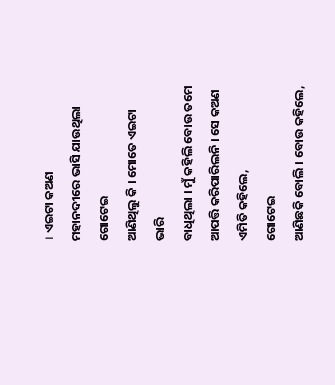। ଏଇଟା କଅଣ
ମହାନଦୀରେ ଭାସି ଯାଉଥିଲା ଗୋଟେଇ
ଆଣିଥିଲୁ କି । ମୋତେ ଏଇଟା ଭାରି
ବାଧିଥିଲା । ମୁଁ କହିଲି ବୋଉ ତମେ
ଆପତ୍ତି କରିପାରିଲନି । ସେ କଅଣ
ଏମିତି କହିଲେ,
ଗୋଟେଇ
ଆଣିଛକି ବୋଲି । ବୋଉ କହିଲେ,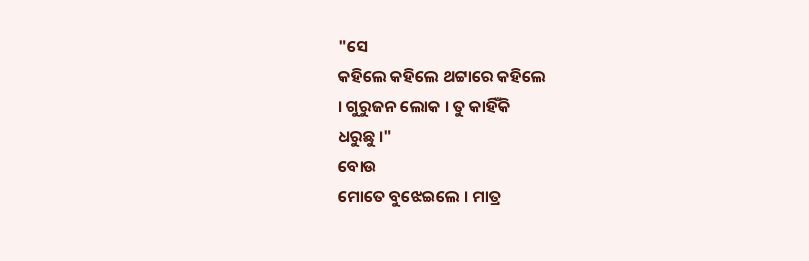"ସେ
କହିଲେ କହିଲେ ଥଟ୍ଟାରେ କହିଲେ
। ଗୁରୁଜନ ଲୋକ । ତୁ କାହିଁକି
ଧରୁଛୁ ।"
ବୋଉ
ମୋତେ ବୁଝେଇଲେ । ମାତ୍ର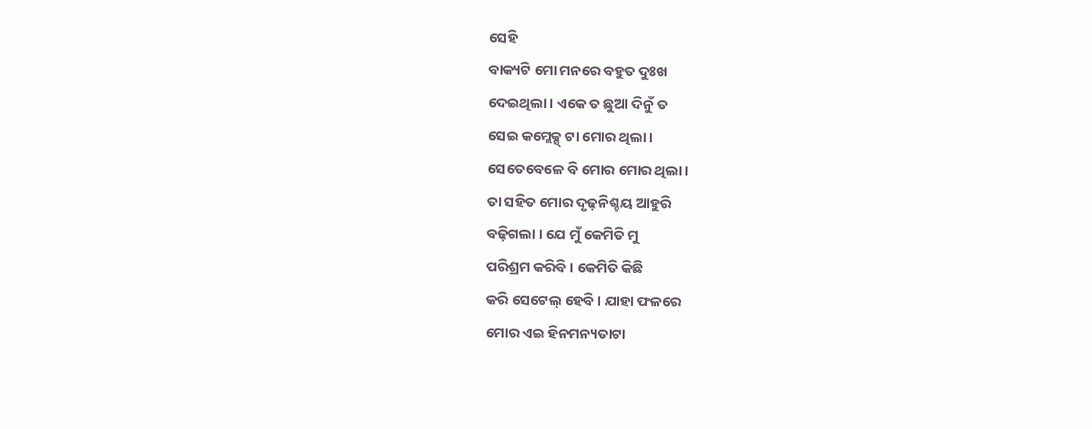ସେହି
ବାକ୍ୟଟି ମୋ ମନରେ ବହୁତ ଦୁଃଖ
ଦେଇଥିଲା । ଏକେ ତ ଛୁଆ ଦିନୁଁ ତ
ସେଇ କମ୍ଲେକ୍ସ୍ ଟା ମୋର ଥିଲା ।
ସେତେବେଳେ ବି ମୋର ମୋର ଥିଲା ।
ତା ସହିତ ମୋର ଦୃଢ଼ନିଶ୍ଚୟ ଆହୁରି
ବଢ଼ିଗଲା । ଯେ ମୁଁ କେମିତି ମୁ
ପରିଶ୍ରମ କରିବି । କେମିତି କିଛି
କରି ସେଟେଲ୍ ହେବି । ଯାହା ଫଳରେ
ମୋର ଏଇ ହିନମନ୍ୟତାଟା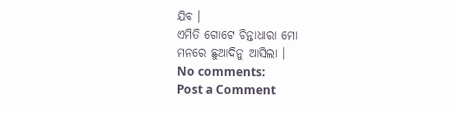ଯିବ ।
ଏମିତି ଗୋଟେ ଚିନ୍ତାଧାରା ମୋ
ମନରେ ଛୁଆଦିନୁ ଆସିଲା ।
No comments:
Post a Comment